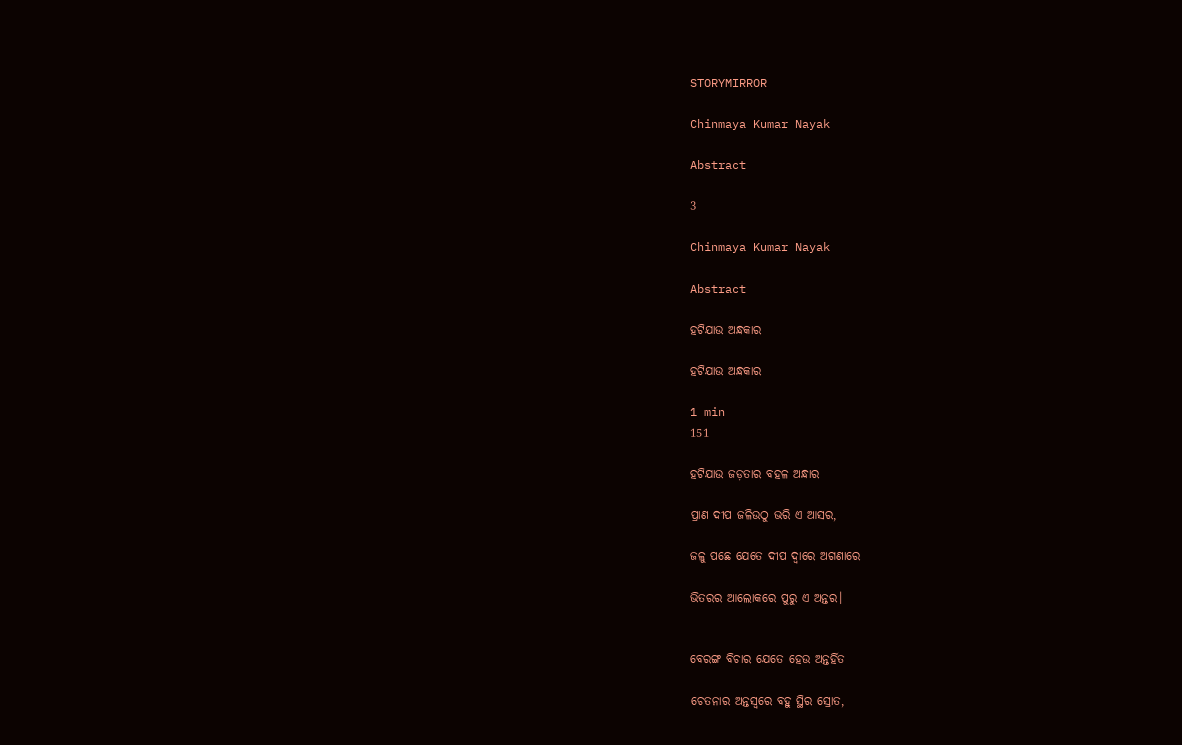STORYMIRROR

Chinmaya Kumar Nayak

Abstract

3

Chinmaya Kumar Nayak

Abstract

ହଟିଯାଉ ଅନ୍ଧକାର

ହଟିଯାଉ ଅନ୍ଧକାର

1 min
151

ହଟିଯାଉ ଜଡ଼ତାର ବହଳ ଅନ୍ଧାର

ପ୍ରାଣ ଦୀପ ଜଳିଉଠୁ ଭରି ଏ ଆସର,

ଜଳୁ ପଛେ ଯେତେ ଦୀପ ଦ୍ୱାରେ ଅଗଣାରେ

ଭିତରର ଆଲୋକରେ ପୁରୁ ଏ ଅନ୍ତର।


ବେରଙ୍ଗ ବିଚାର ଯେତେ ହେଉ ଅନ୍ତର୍ହିତ

ଚେତନାର ଅନ୍ତସ୍ୱରେ ବହୁ ସ୍ଥିର ସ୍ରୋତ,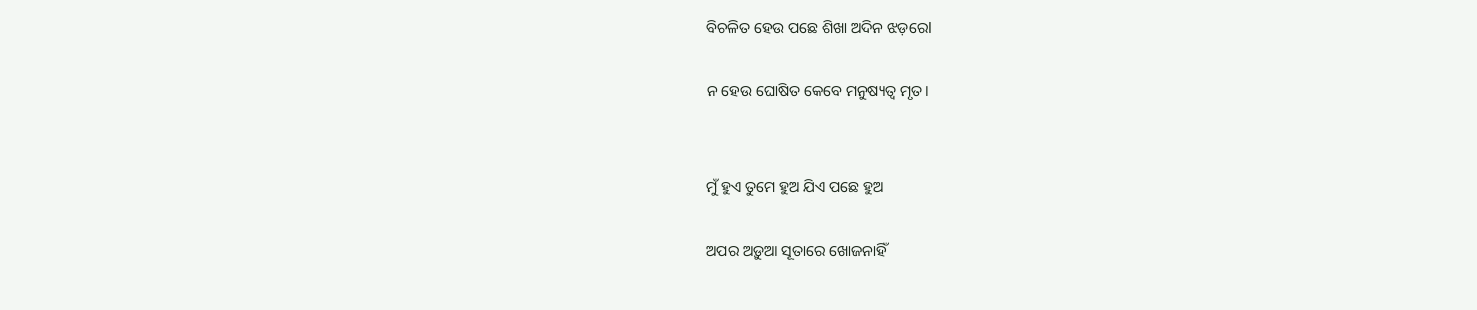ବିଚଳିତ ହେଉ ପଛେ ଶିଖା ଅଦିନ ଝଡ଼ରେl

ନ ହେଉ ଘୋଷିତ କେବେ ମନୁଷ୍ୟତ୍ୱ ମୃତ।


ମୁଁ ହୁଏ ତୁମେ ହୁଅ ଯିଏ ପଛେ ହୁଅ

ଅପର ଅଡ଼ୁଆ ସୂତାରେ ଖୋଜନାହିଁ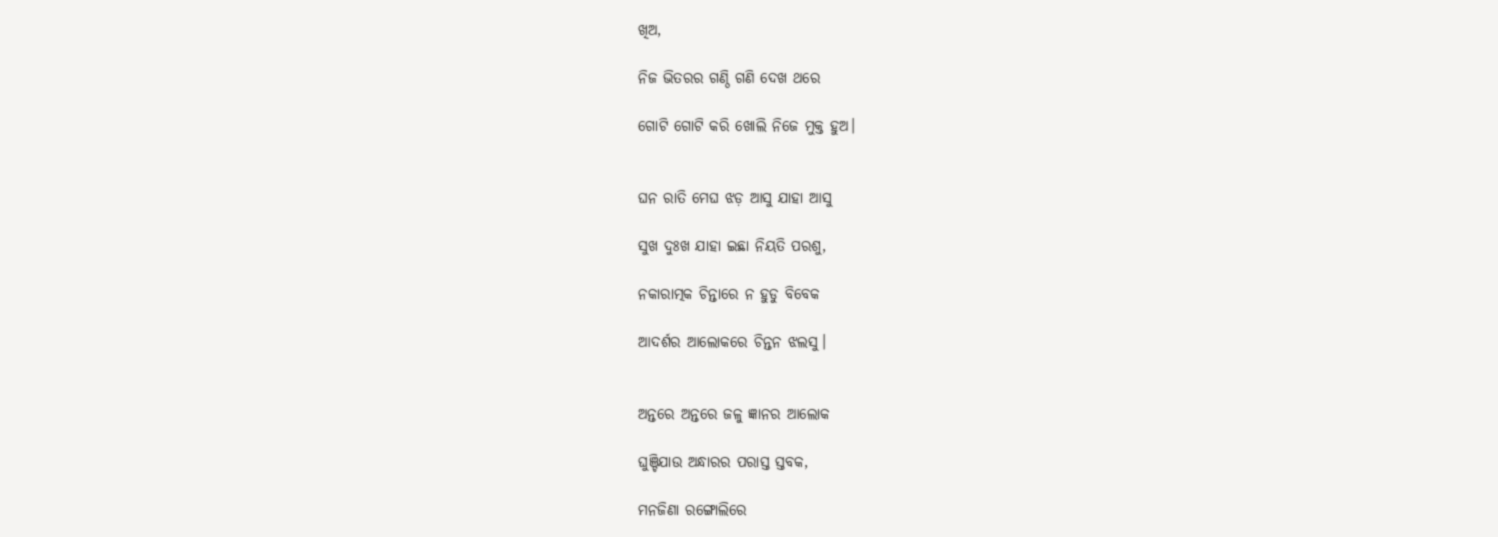ଖିଅ,

ନିଜ ଭିତରର ଗଣ୍ଠି ଗଣି ଦେଖ ଥରେ

ଗୋଟି ଗୋଟି କରି ଖୋଲି ନିଜେ ମୁକ୍ତ ହୁଅ।


ଘନ ରାତି ମେଘ ଝଡ଼ ଆସୁ ଯାହା ଆସୁ

ସୁଖ ଦୁଃଖ ଯାହା ଇଛା ନିୟତି ପରଶୁ,

ନକାରାତ୍ମକ ଚିନ୍ତାରେ ନ ହୁଡୁ ବିବେକ

ଆଦର୍ଶର ଆଲୋକରେ ଚିନ୍ତନ ଝଲସୁ।


ଅନ୍ତରେ ଅନ୍ତରେ ଜଳୁ ଜ୍ଞାନର ଆଲୋକ

ଘୁଞ୍ଚିଯାଉ ଅନ୍ଧାରର ପରାସ୍ତ ସ୍ତବକ,

ମନଜିଣା ରଙ୍ଗୋଲିରେ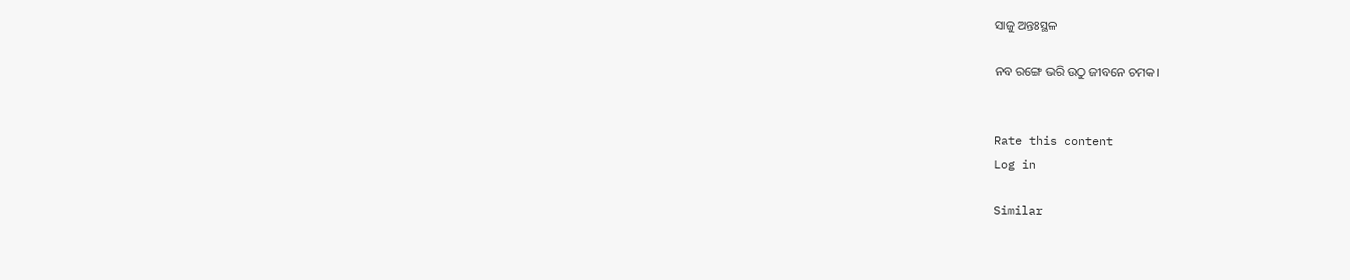ସାଜୁ ଅନ୍ତଃସ୍ଥଳ

ନବ ରଙ୍ଗେ ଭରି ଉଠୁ ଜୀବନେ ଚମକ।


Rate this content
Log in

Similar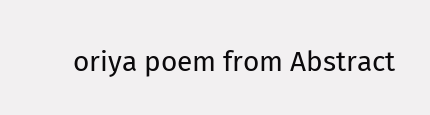oriya poem from Abstract